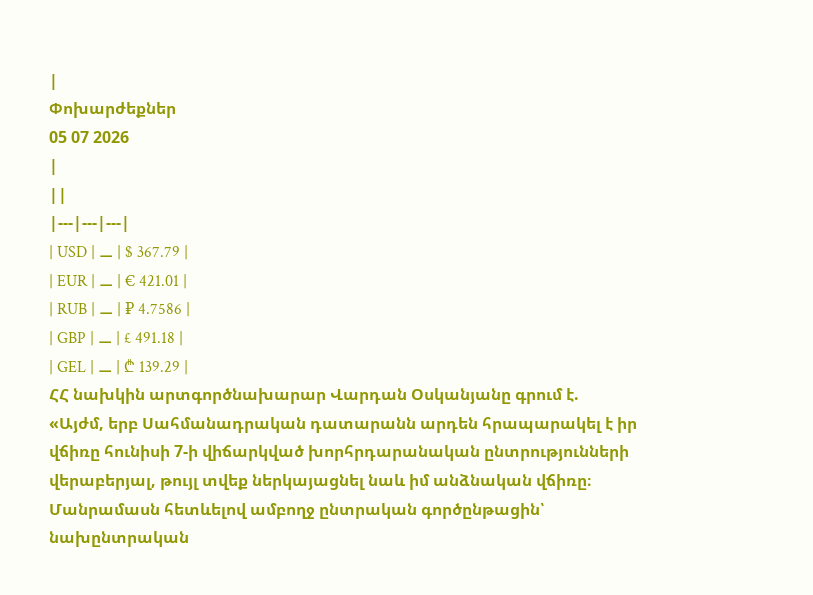|
Փոխարժեքներ
05 07 2026
|
||
|---|---|---|
| USD | ⚊ | $ 367.79 |
| EUR | ⚊ | € 421.01 |
| RUB | ⚊ | ₽ 4.7586 |
| GBP | ⚊ | £ 491.18 |
| GEL | ⚊ | ₾ 139.29 |
ՀՀ նախկին արտգործնախարար Վարդան Օսկանյանը գրում է.
«Այժմ, երբ Սահմանադրական դատարանն արդեն հրապարակել է իր վճիռը հունիսի 7-ի վիճարկված խորհրդարանական ընտրությունների վերաբերյալ, թույլ տվեք ներկայացնել նաև իմ անձնական վճիռը։ Մանրամասն հետևելով ամբողջ ընտրական գործընթացին՝ նախընտրական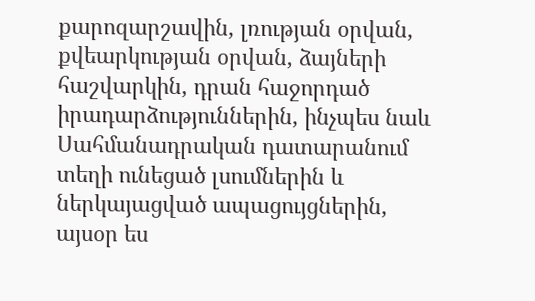քարոզարշավին, լռության օրվան, քվեարկության օրվան, ձայների հաշվարկին, դրան հաջորդած իրադարձություններին, ինչպես նաև Սահմանադրական դատարանում տեղի ունեցած լսումներին և ներկայացված ապացույցներին, այսօր ես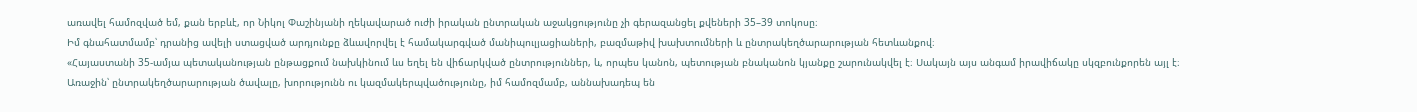առավել համոզված եմ, քան երբևէ, որ Նիկոլ Փաշինյանի ղեկավարած ուժի իրական ընտրական աջակցությունը չի գերազանցել քվեների 35–39 տոկոսը։
Իմ գնահատմամբ՝ դրանից ավելի ստացված արդյունքը ձևավորվել է համակարգված մանիպուլյացիաների, բազմաթիվ խախտումների և ընտրակեղծարարության հետևանքով։
«Հայաստանի 35-ամյա պետականության ընթացքում նախկինում ևս եղել են վիճարկված ընտրություններ, և, որպես կանոն, պետության բնականոն կյանքը շարունակվել է։ Սակայն այս անգամ իրավիճակը սկզբունքորեն այլ է։
Առաջին՝ ընտրակեղծարարության ծավալը, խորությունն ու կազմակերպվածությունը, իմ համոզմամբ, աննախադեպ են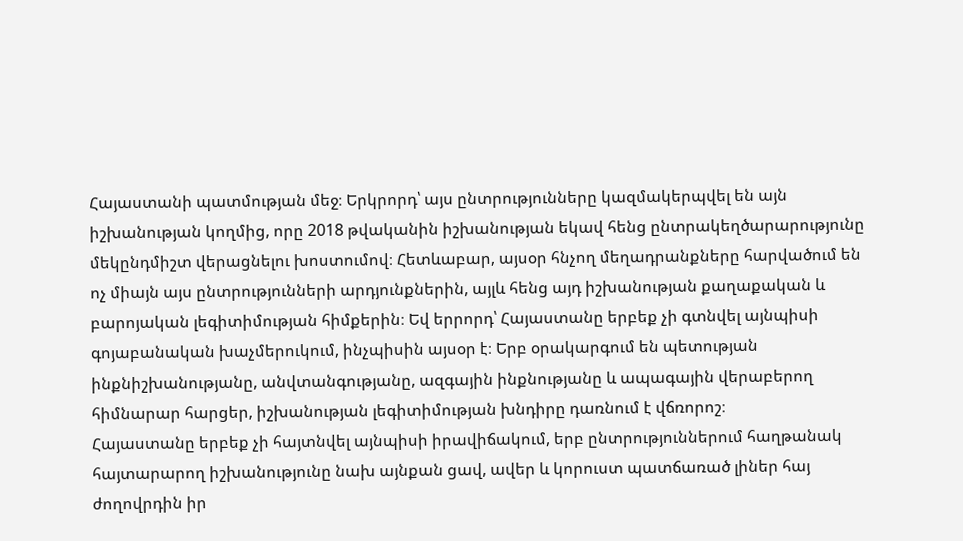Հայաստանի պատմության մեջ։ Երկրորդ՝ այս ընտրությունները կազմակերպվել են այն իշխանության կողմից, որը 2018 թվականին իշխանության եկավ հենց ընտրակեղծարարությունը մեկընդմիշտ վերացնելու խոստումով։ Հետևաբար, այսօր հնչող մեղադրանքները հարվածում են ոչ միայն այս ընտրությունների արդյունքներին, այլև հենց այդ իշխանության քաղաքական և բարոյական լեգիտիմության հիմքերին։ Եվ երրորդ՝ Հայաստանը երբեք չի գտնվել այնպիսի գոյաբանական խաչմերուկում, ինչպիսին այսօր է։ Երբ օրակարգում են պետության ինքնիշխանությանը, անվտանգությանը, ազգային ինքնությանը և ապագային վերաբերող հիմնարար հարցեր, իշխանության լեգիտիմության խնդիրը դառնում է վճռորոշ։
Հայաստանը երբեք չի հայտնվել այնպիսի իրավիճակում, երբ ընտրություններում հաղթանակ հայտարարող իշխանությունը նախ այնքան ցավ, ավեր և կորուստ պատճառած լիներ հայ ժողովրդին իր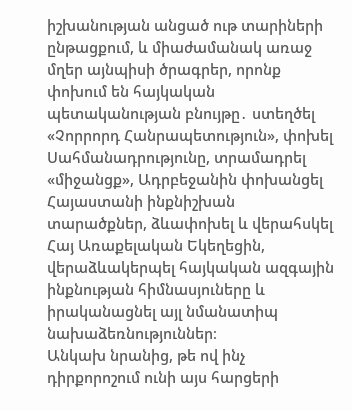իշխանության անցած ութ տարիների ընթացքում, և միաժամանակ առաջ մղեր այնպիսի ծրագրեր, որոնք փոխում են հայկական պետականության բնույթը․ ստեղծել «Չորրորդ Հանրապետություն», փոխել Սահմանադրությունը, տրամադրել «միջանցք», Ադրբեջանին փոխանցել Հայաստանի ինքնիշխան տարածքներ, ձևափոխել և վերահսկել Հայ Առաքելական Եկեղեցին, վերաձևակերպել հայկական ազգային ինքնության հիմնասյուները և իրականացնել այլ նմանատիպ նախաձեռնություններ։
Անկախ նրանից, թե ով ինչ դիրքորոշում ունի այս հարցերի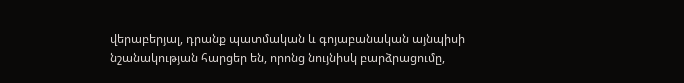վերաբերյալ, դրանք պատմական և գոյաբանական այնպիսի նշանակության հարցեր են, որոնց նույնիսկ բարձրացումը,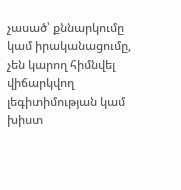չասած՝ քննարկումը կամ իրականացումը, չեն կարող հիմնվել վիճարկվող լեգիտիմության կամ խիստ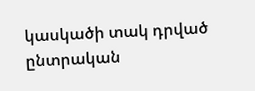կասկածի տակ դրված ընտրական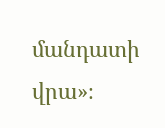մանդատի վրա»։